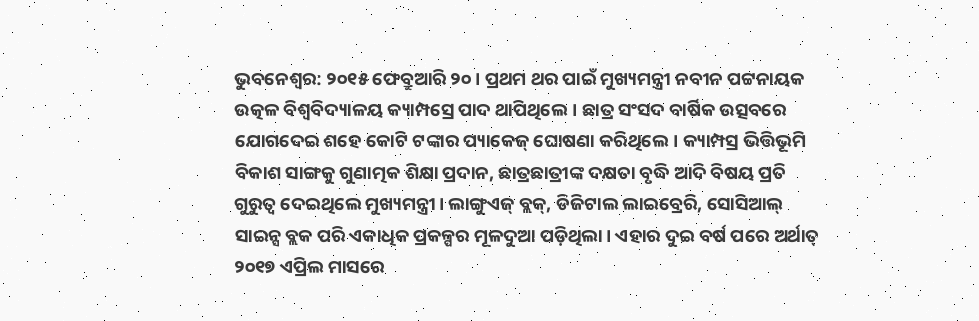ଭୁବନେଶ୍ବର: ୨୦୧୫ ଫେବ୍ରୁଆରି ୨୦। ପ୍ରଥମ ଥର ପାଇଁ ମୁଖ୍ୟମନ୍ତ୍ରୀ ନବୀନ ପଟ୍ଟନାୟକ ଉତ୍କଳ ବିଶ୍ବବିଦ୍ୟାଳୟ କ୍ୟାମ୍ପସ୍ରେ ପାଦ ଥାପିଥିଲେ। ଛାତ୍ର ସଂସଦ ବାର୍ଷିକ ଉତ୍ସବରେ ଯୋଗଦେଇ ଶହେ କୋଟି ଟଙ୍କାର ପ୍ୟାକେଜ୍ ଘୋଷଣା କରିଥିଲେ। କ୍ୟାମ୍ପସ୍ର ଭିତ୍ତିଭୂମି ବିକାଶ ସାଙ୍ଗକୁ ଗୁଣାତ୍ମକ ଶିକ୍ଷା ପ୍ରଦାନ, ଛାତ୍ରଛାତ୍ରୀଙ୍କ ଦକ୍ଷତା ବୃଦ୍ଧି ଆଦି ବିଷୟ ପ୍ରତି ଗୁରୁତ୍ବ ଦେଇଥିଲେ ମୁଖ୍ୟମନ୍ତ୍ରୀ। ଲାଙ୍ଗୁଏଜ୍ ବ୍ଲକ୍, ଡିଜିଟାଲ ଲାଇବ୍ରେରି, ସୋସିଆଲ୍ ସାଇନ୍ସ ବ୍ଲକ ପରି ଏକାଧିକ ପ୍ରକଳ୍ପର ମୂଳଦୁଆ ପଡ଼ିଥିଲା। ଏହାର ଦୁଇ ବର୍ଷ ପରେ ଅର୍ଥାତ୍ ୨୦୧୭ ଏପ୍ରିଲ ମାସରେ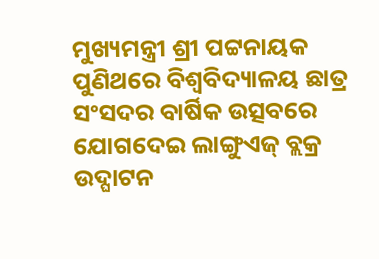ମୁଖ୍ୟମନ୍ତ୍ରୀ ଶ୍ରୀ ପଟ୍ଟନାୟକ ପୁଣିଥରେ ବିଶ୍ବବିଦ୍ୟାଳୟ ଛାତ୍ର ସଂସଦର ବାର୍ଷିକ ଉତ୍ସବରେ ଯୋଗଦେଇ ଲାଙ୍ଗୁଏଜ୍ ବ୍ଲକ୍ର ଉଦ୍ଘାଟନ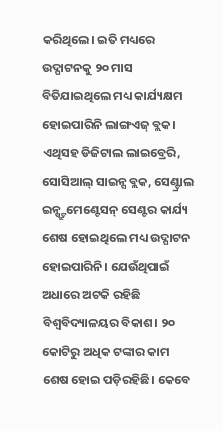କରିଥିଲେ। ଇତି ମଧ୍ୟରେ ଉଦ୍ଘାଟନକୁ ୨୦ ମାସ ବିତିଯାଇଥିଲେ ମଧ୍ୟ କାର୍ଯ୍ୟକ୍ଷମ ହୋଇପାରିନି ଲାଙ୍ଗଏଜ୍ ବ୍ଲକ। ଏଥିସହ ଡିଜିଟାଲ ଲାଇବ୍ରେରି, ସୋସିଆଲ୍ ସାଇନ୍ସ ବ୍ଲକ, ସେଣ୍ଟ୍ରାଲ ଇନ୍ଷ୍ଟ୍ରୁମେଣ୍ଟେସନ୍ ସେଣ୍ଟର କାର୍ଯ୍ୟ ଶେଷ ହୋଇଥିଲେ ମଧ୍ୟ ଉଦ୍ଘାଟନ ହୋଇପାରିନି। ଯେଉଁଥିପାଇଁ ଅଧାରେ ଅଟକି ରହିଛି ବିଶ୍ବବିଦ୍ୟାଳୟର ବିକାଶ। ୨୦ କୋଟିରୁ ଅଧିକ ଟଙ୍କାର କାମ ଶେଷ ହୋଇ ପଡ଼ିରହିଛି। କେବେ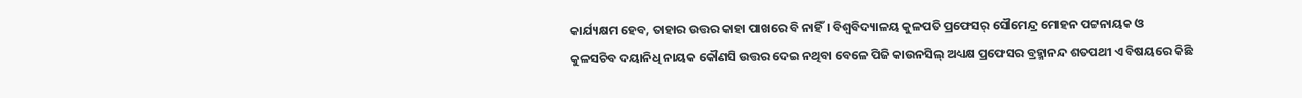କାର୍ଯ୍ୟକ୍ଷମ ହେବ, ତାହାର ଉତ୍ତର କାହା ପାଖରେ ବି ନାହିଁ। ବିଶ୍ବବିଦ୍ୟାଳୟ କୁଳପତି ପ୍ରଫେସର୍ ସୌମେନ୍ଦ୍ର ମୋହନ ପଟ୍ଟନାୟକ ଓ କୁଳସଚିବ ଦୟାନିଧି ନାୟକ କୌଣସି ଉତ୍ତର ଦେଇ ନଥିବା ବେଳେ ପିଜି କାଉନସିଲ୍ ଅଧ୍ୟକ୍ଷ ପ୍ରଫେସର ବ୍ରହ୍ମାନନ୍ଦ ଶତପଥୀ ଏ ବିଷୟରେ କିଛି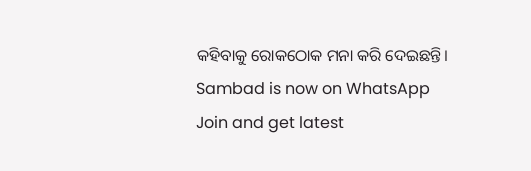କହିବାକୁ ରୋକଠୋକ ମନା କରି ଦେଇଛନ୍ତି।
Sambad is now on WhatsApp
Join and get latest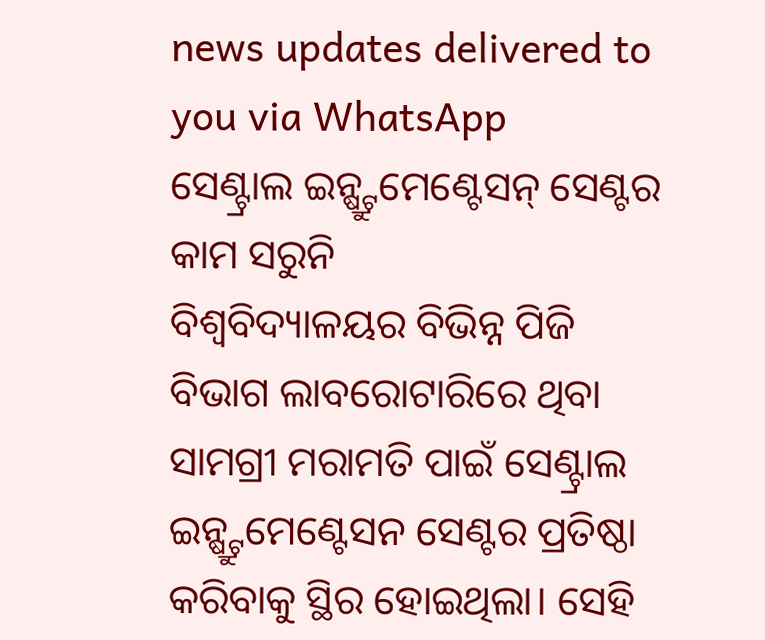news updates delivered to you via WhatsApp
ସେଣ୍ଟ୍ରାଲ ଇନ୍ଷ୍ଟ୍ରୁମେଣ୍ଟେସନ୍ ସେଣ୍ଟର କାମ ସରୁନି
ବିଶ୍ବବିଦ୍ୟାଳୟର ବିଭିନ୍ନ ପିଜି ବିଭାଗ ଲାବରୋଟାରିରେ ଥିବା ସାମଗ୍ରୀ ମରାମତି ପାଇଁ ସେଣ୍ଟ୍ରାଲ ଇନ୍ଷ୍ଟ୍ରୁମେଣ୍ଟେସନ ସେଣ୍ଟର ପ୍ରତିଷ୍ଠା କରିବାକୁ ସ୍ଥିର ହୋଇଥିଲା। ସେହି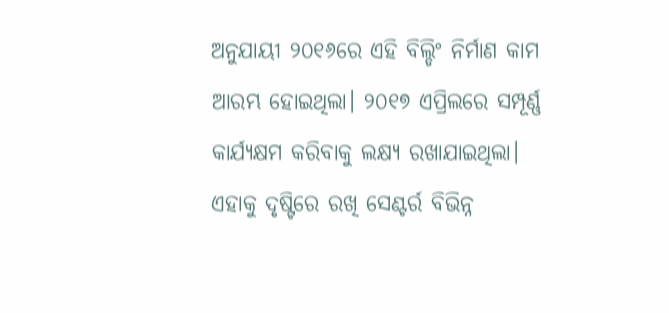ଅନୁଯାୟୀ ୨୦୧୬ରେ ଏହି ବିଲ୍ଡିଂ ନିର୍ମାଣ କାମ ଆରମ୍ଭ ହୋଇଥିଲା। ୨୦୧୭ ଏପ୍ରିଲରେ ସମ୍ପୂର୍ଣ୍ଣ କାର୍ଯ୍ୟକ୍ଷମ କରିବାକୁ ଲକ୍ଷ୍ୟ ରଖାଯାଇଥିଲା। ଏହାକୁ ଦୃଷ୍ଟିରେ ରଖି ସେଣ୍ଟର୍ର ବିଭିନ୍ନ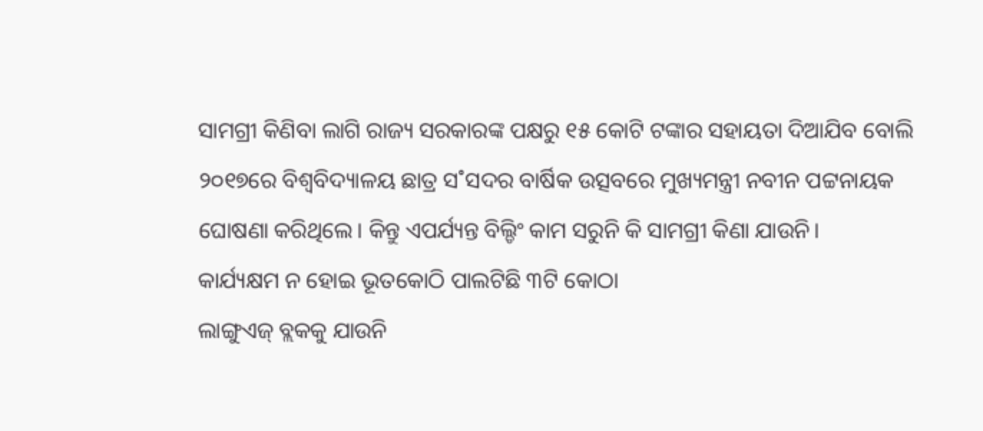ସାମଗ୍ରୀ କିଣିବା ଲାଗି ରାଜ୍ୟ ସରକାରଙ୍କ ପକ୍ଷରୁ ୧୫ କୋଟି ଟଙ୍କାର ସହାୟତା ଦିଆଯିବ ବୋଲି ୨୦୧୭ରେ ବିଶ୍ବବିଦ୍ୟାଳୟ ଛାତ୍ର ସ˚ସଦର ବାର୍ଷିକ ଉତ୍ସବରେ ମୁଖ୍ୟମନ୍ତ୍ରୀ ନବୀନ ପଟ୍ଟନାୟକ ଘୋଷଣା କରିଥିଲେ। କିନ୍ତୁ ଏପର୍ଯ୍ୟନ୍ତ ବିଲ୍ଡିଂ କାମ ସରୁନି କି ସାମଗ୍ରୀ କିଣା ଯାଉନି।
କାର୍ଯ୍ୟକ୍ଷମ ନ ହୋଇ ଭୂତକୋଠି ପାଲଟିଛି ୩ଟି କୋଠା
ଲାଙ୍ଗୁଏଜ୍ ବ୍ଲକକୁ ଯାଉନି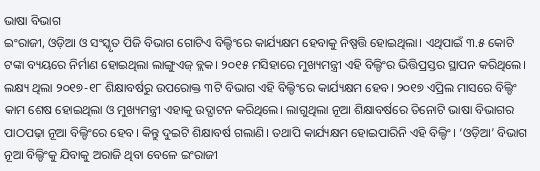ଭାଷା ବିଭାଗ
ଇଂରାଜୀ, ଓଡ଼ିଆ ଓ ସଂସ୍କୃତ ପିଜି ବିଭାଗ ଗୋଟିଏ ବିଲ୍ଡିଂରେ କାର୍ଯ୍ୟକ୍ଷମ ହେବାକୁ ନିଷ୍ପତ୍ତି ହୋଇଥିଲା। ଏଥିପାଇଁ ୩.୫ କୋଟି ଟଙ୍କା ବ୍ୟୟରେ ନିର୍ମାଣ ହୋଇଥିଲା ଲାଙ୍ଗୁଏଜ୍ ବ୍ଲକ। ୨୦୧୫ ମସିହାରେ ମୁଖ୍ୟମନ୍ତ୍ରୀ ଏହି ବିଲ୍ଡିଂର ଭିତ୍ତିପ୍ରସ୍ତର ସ୍ଥାପନ କରିଥିଲେ। ଲକ୍ଷ୍ୟ ଥିଲା ୨୦୧୭-୧୮ ଶିକ୍ଷାବର୍ଷରୁ ଉପରୋକ୍ତ ୩ଟି ବିଭାଗ ଏହି ବିଲ୍ଡିଂରେ କାର୍ଯ୍ୟକ୍ଷମ ହେବ। ୨୦୧୭ ଏପ୍ରିଲ ମାସରେ ବିଲ୍ଡିଂ କାମ ଶେଷ ହୋଇଥିଲା ଓ ମୁଖ୍ୟମନ୍ତ୍ରୀ ଏହାକୁ ଉଦ୍ଘାଟନ କରିଥିଲେ। ଲାଗୁଥିଲା ନୂଆ ଶିକ୍ଷାବର୍ଷରେ ତିନୋଟି ଭାଷା ବିଭାଗର ପାଠପଢ଼ା ନୂଆ ବିଲ୍ଡିଂରେ ହେବ। କିନ୍ତୁ ଦୁଇଟି ଶିକ୍ଷାବର୍ଷ ଗଲାଣି। ତଥାପି କାର୍ଯ୍ୟକ୍ଷମ ହୋଇପାରିନି ଏହି ବିଲ୍ଡିଂ। ‘ଓଡ଼ିଆ’ ବିଭାଗ ନୂଆ ବିଲ୍ଡିଂକୁ ଯିବାକୁ ଅରାଜି ଥିବା ବେଳେ ଇଂରାଜୀ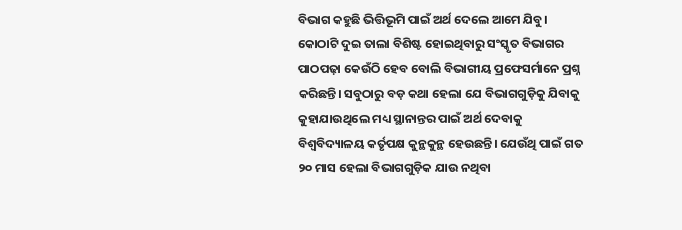ବିଭାଗ କହୁଛି ଭିତ୍ତିଭୂମି ପାଇଁ ଅର୍ଥ ଦେଲେ ଆମେ ଯିବୁ। କୋଠାଟି ଦୁଇ ତାଲା ବିଶିଷ୍ଟ ହୋଇଥିବାରୁ ସଂସ୍କୃତ ବିଭାଗର ପାଠପଢ଼ା କେଉଁଠି ହେବ ବୋଲି ବିଭାଗୀୟ ପ୍ରଫେସର୍ମାନେ ପ୍ରଶ୍ନ କରିଛନ୍ତି। ସବୁଠାରୁ ବଡ଼ କଥା ହେଲା ଯେ ବିଭାଗଗୁଡ଼ିକୁ ଯିବାକୁ କୁହାଯାଉଥିଲେ ମଧ୍ୟ ସ୍ଥାନାନ୍ତର ପାଇଁ ଅର୍ଥ ଦେବାକୁ ବିଶ୍ବବିଦ୍ୟାଳୟ କର୍ତୃପକ୍ଷ କୁନ୍ଥକୁନ୍ଥ ହେଉଛନ୍ତି। ଯେଉଁଥି ପାଇଁ ଗତ ୨୦ ମାସ ହେଲା ବିଭାଗଗୁଡ଼ିକ ଯାଉ ନଥିବା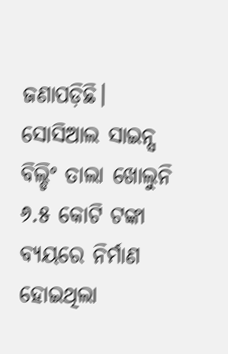ଜଣାପଡ଼ିଛି।
ସୋସିଆଲ ସାଇନ୍ସ ବିଲ୍ଡିଂ ତାଲା ଖୋଲୁନି
୬.୫ କୋଟି ଟଙ୍କା ବ୍ୟୟରେ ନିର୍ମାଣ ହୋଇଥିଲା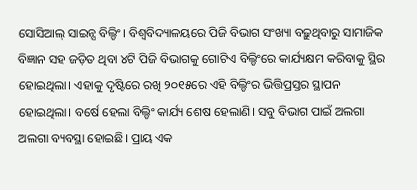ସୋସିଆଲ୍ ସାଇନ୍ସ ବିଲ୍ଡିଂ। ବିଶ୍ବବିଦ୍ୟାଳୟରେ ପିଜି ବିଭାଗ ସଂଖ୍ୟା ବଢ଼ୁଥିବାରୁ ସାମାଜିକ ବିଜ୍ଞାନ ସହ ଜଡ଼ିତ ଥିବା ୪ଟି ପିଜି ବିଭାଗକୁ ଗୋଟିଏ ବିଲ୍ଡିଂରେ କାର୍ଯ୍ୟକ୍ଷମ କରିବାକୁ ସ୍ଥିର ହୋଇଥିଲା। ଏହାକୁ ଦୃଷ୍ଟିରେ ରଖି ୨୦୧୫ରେ ଏହି ବିଲ୍ଡିଂର ଭିତ୍ତିପ୍ରସ୍ତର ସ୍ଥାପନ ହୋଇଥିଲା। ବର୍ଷେ ହେଲା ବିଲ୍ଡିଂ କାର୍ଯ୍ୟ ଶେଷ ହେଲାଣି। ସବୁ ବିଭାଗ ପାଇଁ ଅଲଗା ଅଲଗା ବ୍ୟବସ୍ଥା ହୋଇଛି। ପ୍ରାୟ ଏକ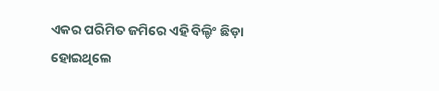ଏକର ପରିମିତ ଜମିରେ ଏହି ବିଲ୍ଡିଂ ଛିଡ଼ା ହୋଇଥିଲେ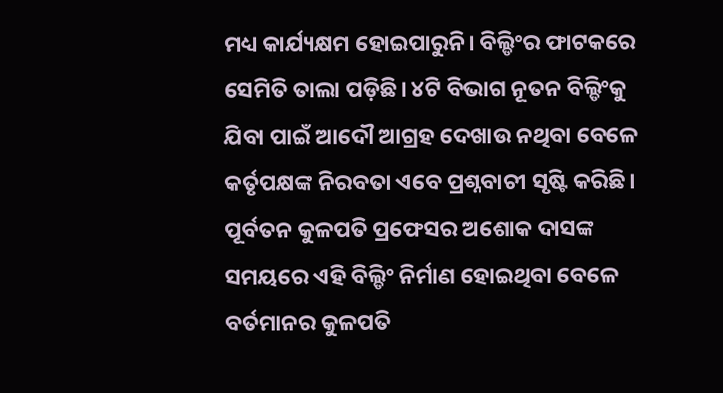ମଧ୍ୟ କାର୍ଯ୍ୟକ୍ଷମ ହୋଇପାରୁନି। ବିଲ୍ଡିଂର ଫାଟକରେ ସେମିତି ତାଲା ପଡ଼ିଛି। ୪ଟି ବିଭାଗ ନୂତନ ବିଲ୍ଡିଂକୁ ଯିବା ପାଇଁ ଆଦୌ ଆଗ୍ରହ ଦେଖାଉ ନଥିବା ବେଳେ କର୍ତୃପକ୍ଷଙ୍କ ନିରବତା ଏବେ ପ୍ରଶ୍ନବାଚୀ ସୃଷ୍ଟି କରିଛି। ପୂର୍ବତନ କୁଳପତି ପ୍ରଫେସର ଅଶୋକ ଦାସଙ୍କ ସମୟରେ ଏହି ବିଲ୍ଡିଂ ନିର୍ମାଣ ହୋଇଥିବା ବେଳେ ବର୍ତମାନର କୁଳପତି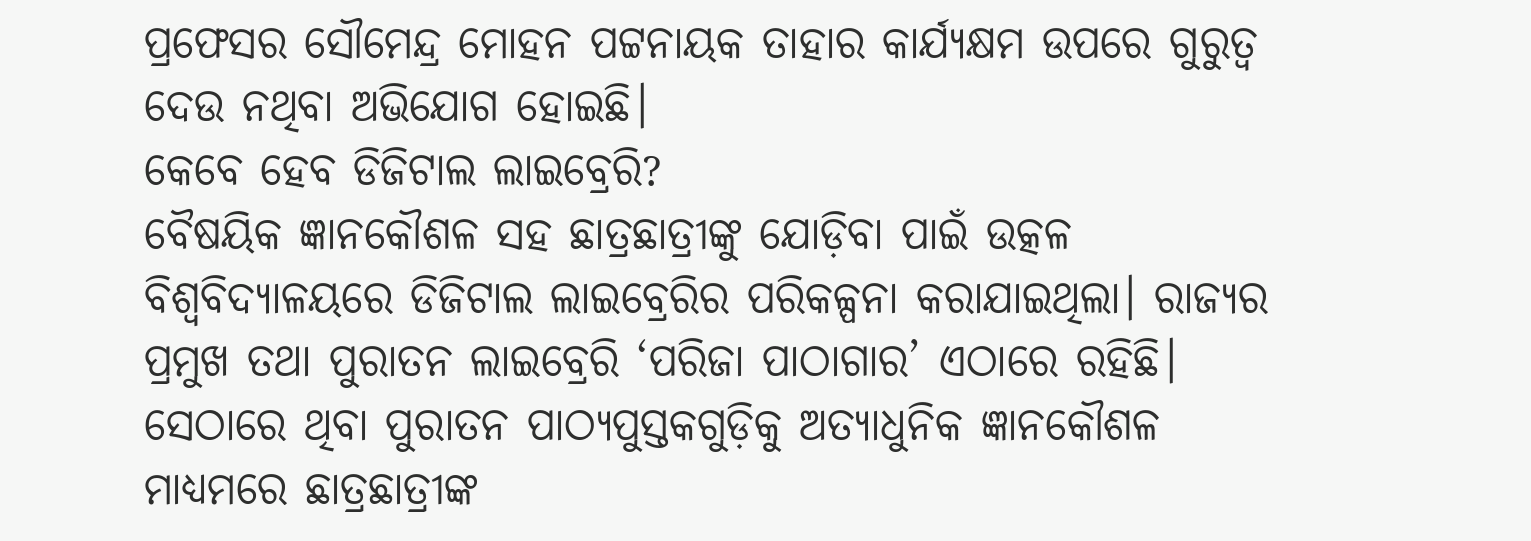ପ୍ରଫେସର ସୌମେନ୍ଦ୍ର ମୋହନ ପଟ୍ଟନାୟକ ତାହାର କାର୍ଯ୍ୟକ୍ଷମ ଉପରେ ଗୁରୁତ୍ବ ଦେଉ ନଥିବା ଅଭିଯୋଗ ହୋଇଛି।
କେବେ ହେବ ଡିଜିଟାଲ ଲାଇବ୍ରେରି?
ବୈଷୟିକ ଜ୍ଞାନକୌଶଳ ସହ ଛାତ୍ରଛାତ୍ରୀଙ୍କୁ ଯୋଡ଼ିବା ପାଇଁ ଉତ୍କଳ ବିଶ୍ବବିଦ୍ୟାଳୟରେ ଡିଜିଟାଲ ଲାଇବ୍ରେରିର ପରିକଳ୍ପନା କରାଯାଇଥିଲା। ରାଜ୍ୟର ପ୍ରମୁଖ ତଥା ପୁରାତନ ଲାଇବ୍ରେରି ‘ପରିଜା ପାଠାଗାର’ ଏଠାରେ ରହିଛି। ସେଠାରେ ଥିବା ପୁରାତନ ପାଠ୍ୟପୁସ୍ତକଗୁଡ଼ିକୁ ଅତ୍ୟାଧୁନିକ ଜ୍ଞାନକୌଶଳ ମାଧ୍ୟମରେ ଛାତ୍ରଛାତ୍ରୀଙ୍କ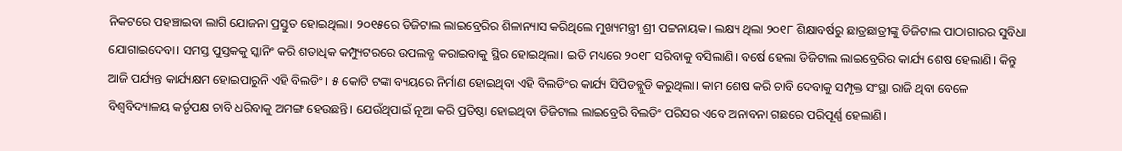ନିକଟରେ ପହଞ୍ଚାଇବା ଲାଗି ଯୋଜନା ପ୍ରସ୍ତୁତ ହୋଇଥିଲା। ୨୦୧୫ରେ ଡିଜିଟାଲ ଲାଇବ୍ରେରିର ଶିଳାନ୍ୟାସ କରିଥିଲେ ମୁଖ୍ୟମନ୍ତ୍ରୀ ଶ୍ରୀ ପଟ୍ଟନାୟକ। ଲକ୍ଷ୍ୟ ଥିଲା ୨୦୧୮ ଶିକ୍ଷାବର୍ଷରୁ ଛାତ୍ରଛାତ୍ରୀଙ୍କୁ ଡିଜିଟାଲ ପାଠାଗାରର ସୁବିଧା ଯୋଗାଇଦେବା। ସମସ୍ତ ପୁସ୍ତକକୁ ସ୍କାନିଂ କରି ଶତାଧିକ କମ୍ପ୍ୟୁଟରରେ ଉପଲବ୍ଧ କରାଇବାକୁ ସ୍ଥିର ହୋଇଥିଲା। ଇତି ମଧ୍ୟରେ ୨୦୧୮ ସରିବାକୁ ବସିଲାଣି। ବର୍ଷେ ହେଲା ଡିଜିଟାଲ ଲାଇବ୍ରେରିର କାର୍ଯ୍ୟ ଶେଷ ହେଲାଣି। କିନ୍ତୁ ଆଜି ପର୍ଯ୍ୟନ୍ତ କାର୍ଯ୍ୟକ୍ଷମ ହୋଇପାରୁନି ଏହି ବିଲଡିଂ। ୫ କୋଟି ଟଙ୍କା ବ୍ୟୟରେ ନିର୍ମାଣ ହୋଇଥିବା ଏହି ବିଲଡିଂର କାର୍ଯ୍ୟ ସିପିଡବ୍ଲୁଡି କରୁଥିଲା। କାମ ଶେଷ କରି ଚାବି ଦେବାକୁ ସମ୍ପୃକ୍ତ ସଂସ୍ଥା ରାଜି ଥିବା ବେଳେ ବିଶ୍ବବିଦ୍ୟାଳୟ କର୍ତୃପକ୍ଷ ଚାବି ଧରିବାକୁ ଅମଙ୍ଗ ହେଉଛନ୍ତି। ଯେଉଁଥିପାଇଁ ନୂଆ କରି ପ୍ରତିଷ୍ଠା ହୋଇଥିବା ଡିଜିଟାଲ ଲାଇବ୍ରେରି ବିଲଡିଂ ପରିସର ଏବେ ଅନାବନା ଗଛରେ ପରିପୂର୍ଣ୍ଣ ହେଲାଣି।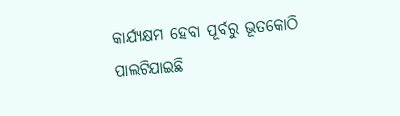କାର୍ଯ୍ୟକ୍ଷମ ହେବା ପୂର୍ବରୁ ଭୂତକୋଠି ପାଲଟିଯାଇଛି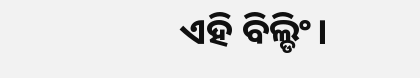ଏହି ବିଲ୍ଡିଂ।